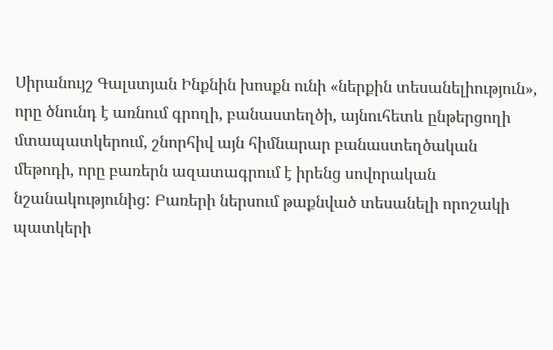Սիրանույշ Գալստյան Ինքնին խոսքն ունի «ներքին տեսանելիություն», որը ծնունդ է առնում գրողի, բանաստեղծի, այնուհետև ընթերցողի մտապատկերում, շնորհիվ այն հիմնարար բանաստեղծական մեթոդի, որը բառերն ազատագրում է իրենց սովորական նշանակությունից: Բառերի ներսում թաքնված տեսանելի որոշակի պատկերի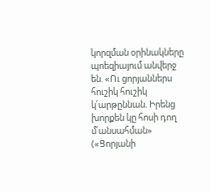կորզման օրինակները պոեզիայում անվերջ են. «Ու ցորյաններս հուշիկ հուշիկ կ՛արթըննան. Իրենց խորքեն կը հոսի դող մ՛անսահման» («Ցորյանի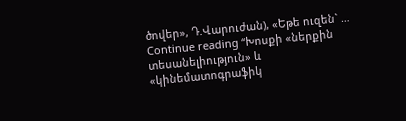ծովեր», Դ.Վարուժան), «Եթե ուզեն` …
Continue reading “Խոսքի «ներքին տեսանելիություն» և «կինեմատոգրաֆիկ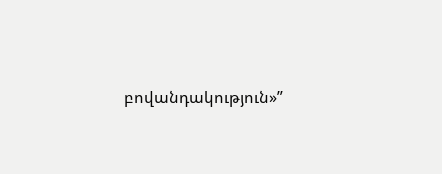բովանդակություն»”